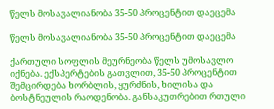წელს მოსავალიანობა 35-50 პროცენტით დაეცემა

წელს მოსავალიანობა 35-50 პროცენტით დაეცემა

ქართული სოფლის მეურნეობა წელს უმოსავლო იქნება. ექსპერტების გათვლით, 35-50 პროცენტით შემცირდება ხორბლის, ყურძნის, ხილისა და ბოსტნეულის რაოდენობა. განსაკუთრებით რთული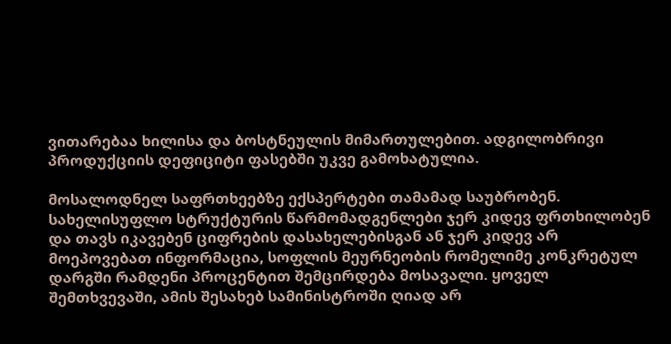ვითარებაა ხილისა და ბოსტნეულის მიმართულებით. ადგილობრივი პროდუქციის დეფიციტი ფასებში უკვე გამოხატულია.

მოსალოდნელ საფრთხეებზე ექსპერტები თამამად საუბრობენ. სახელისუფლო სტრუქტურის წარმომადგენლები ჯერ კიდევ ფრთხილობენ და თავს იკავებენ ციფრების დასახელებისგან ან ჯერ კიდევ არ მოეპოვებათ ინფორმაცია, სოფლის მეურნეობის რომელიმე კონკრეტულ დარგში რამდენი პროცენტით შემცირდება მოსავალი. ყოველ შემთხვევაში, ამის შესახებ სამინისტროში ღიად არ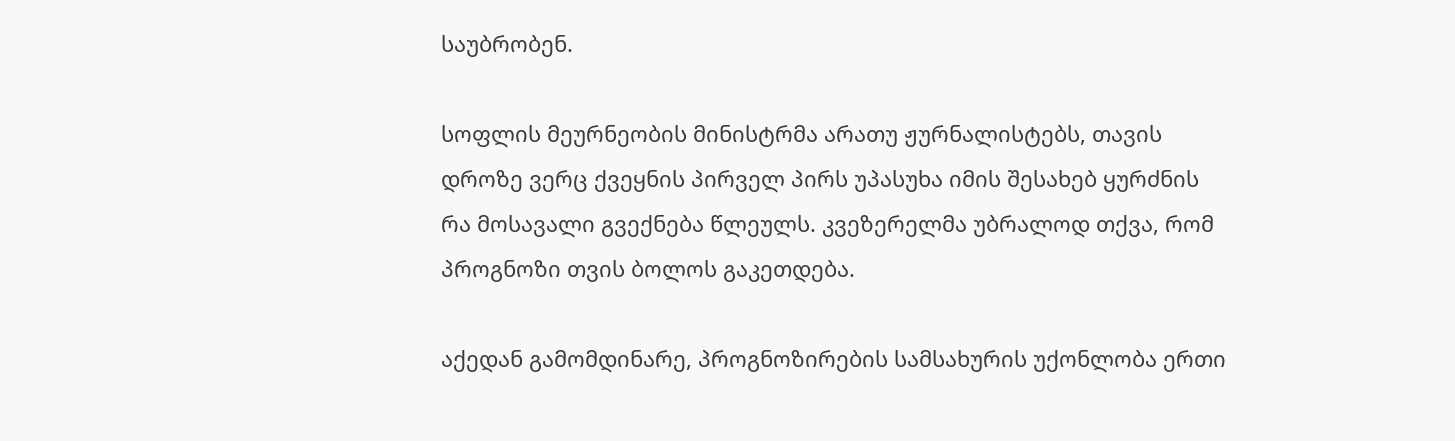საუბრობენ.

სოფლის მეურნეობის მინისტრმა არათუ ჟურნალისტებს, თავის დროზე ვერც ქვეყნის პირველ პირს უპასუხა იმის შესახებ ყურძნის რა მოსავალი გვექნება წლეულს. კვეზერელმა უბრალოდ თქვა, რომ პროგნოზი თვის ბოლოს გაკეთდება.

აქედან გამომდინარე, პროგნოზირების სამსახურის უქონლობა ერთი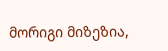მორიგი მიზეზია,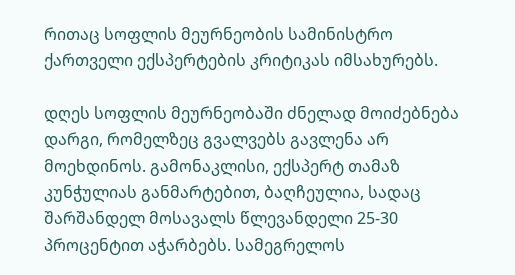რითაც სოფლის მეურნეობის სამინისტრო ქართველი ექსპერტების კრიტიკას იმსახურებს.

დღეს სოფლის მეურნეობაში ძნელად მოიძებნება დარგი, რომელზეც გვალვებს გავლენა არ მოეხდინოს. გამონაკლისი, ექსპერტ თამაზ კუნჭულიას განმარტებით, ბაღჩეულია, სადაც შარშანდელ მოსავალს წლევანდელი 25-30 პროცენტით აჭარბებს. სამეგრელოს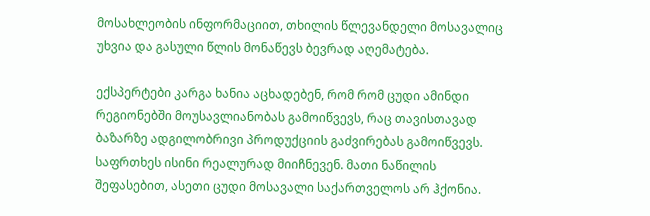მოსახლეობის ინფორმაციით, თხილის წლევანდელი მოსავალიც უხვია და გასული წლის მონაწევს ბევრად აღემატება.

ექსპერტები კარგა ხანია აცხადებენ, რომ რომ ცუდი ამინდი რეგიონებში მოუსავლიანობას გამოიწვევს, რაც თავისთავად ბაზარზე ადგილობრივი პროდუქციის გაძვირებას გამოიწვევს. საფრთხეს ისინი რეალურად მიიჩნევენ. მათი ნაწილის შეფასებით, ასეთი ცუდი მოსავალი საქართველოს არ ჰქონია.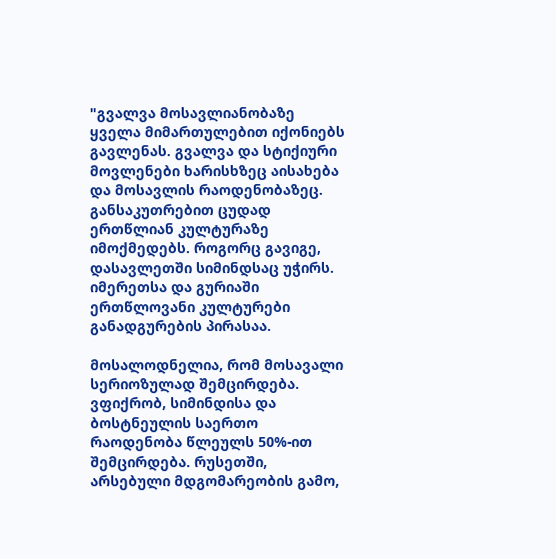"გვალვა მოსავლიანობაზე ყველა მიმართულებით იქონიებს გავლენას. გვალვა და სტიქიური მოვლენები ხარისხზეც აისახება და მოსავლის რაოდენობაზეც. განსაკუთრებით ცუდად ერთწლიან კულტურაზე იმოქმედებს. როგორც გავიგე, დასავლეთში სიმინდსაც უჭირს. იმერეთსა და გურიაში ერთწლოვანი კულტურები განადგურების პირასაა.

მოსალოდნელია, რომ მოსავალი სერიოზულად შემცირდება. ვფიქრობ, სიმინდისა და ბოსტნეულის საერთო რაოდენობა წლეულს 50%-ით შემცირდება. რუსეთში, არსებული მდგომარეობის გამო,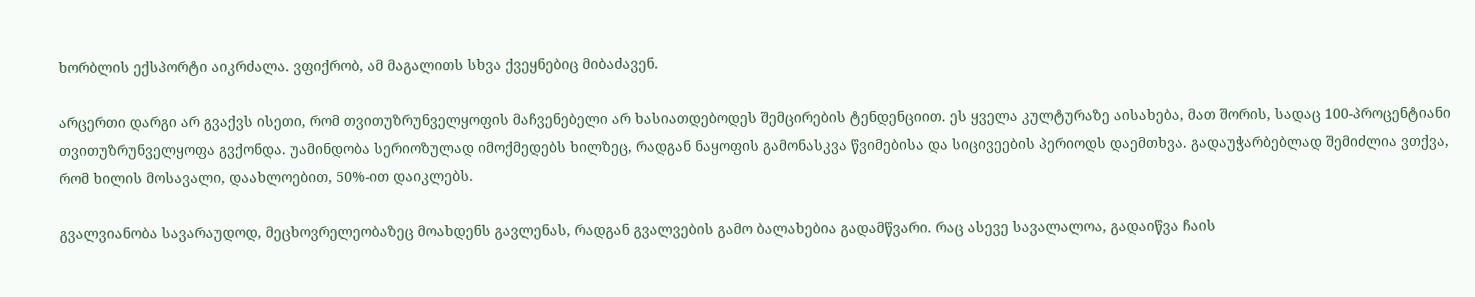ხორბლის ექსპორტი აიკრძალა. ვფიქრობ, ამ მაგალითს სხვა ქვეყნებიც მიბაძავენ.

არცერთი დარგი არ გვაქვს ისეთი, რომ თვითუზრუნველყოფის მაჩვენებელი არ ხასიათდებოდეს შემცირების ტენდენციით. ეს ყველა კულტურაზე აისახება, მათ შორის, სადაც 100-პროცენტიანი თვითუზრუნველყოფა გვქონდა. უამინდობა სერიოზულად იმოქმედებს ხილზეც, რადგან ნაყოფის გამონასკვა წვიმებისა და სიცივეების პერიოდს დაემთხვა. გადაუჭარბებლად შემიძლია ვთქვა, რომ ხილის მოსავალი, დაახლოებით, 50%-ით დაიკლებს.

გვალვიანობა სავარაუდოდ, მეცხოვრელეობაზეც მოახდენს გავლენას, რადგან გვალვების გამო ბალახებია გადამწვარი. რაც ასევე სავალალოა, გადაიწვა ჩაის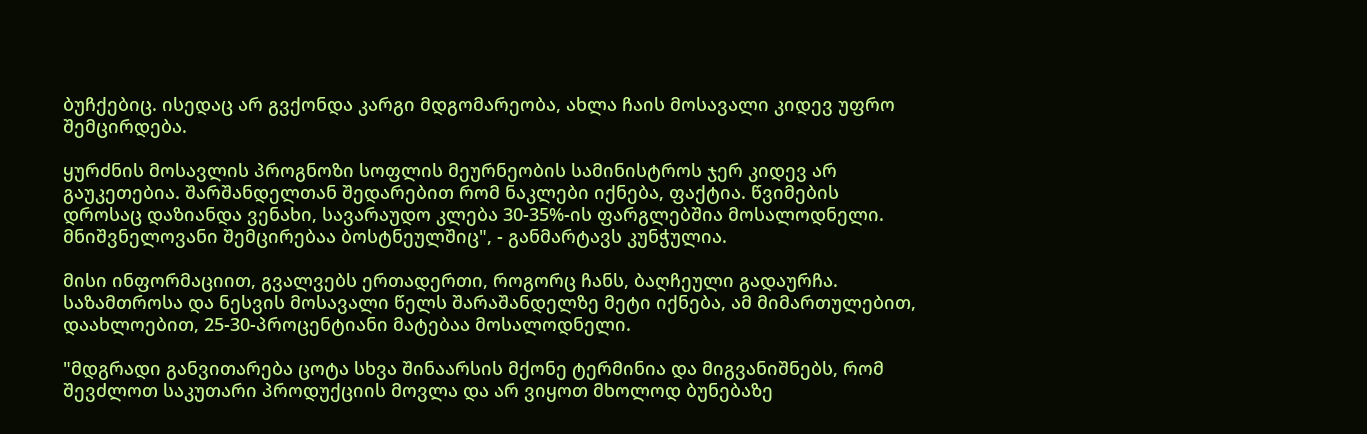ბუჩქებიც. ისედაც არ გვქონდა კარგი მდგომარეობა, ახლა ჩაის მოსავალი კიდევ უფრო შემცირდება.

ყურძნის მოსავლის პროგნოზი სოფლის მეურნეობის სამინისტროს ჯერ კიდევ არ გაუკეთებია. შარშანდელთან შედარებით რომ ნაკლები იქნება, ფაქტია. წვიმების დროსაც დაზიანდა ვენახი, სავარაუდო კლება 30-35%-ის ფარგლებშია მოსალოდნელი. მნიშვნელოვანი შემცირებაა ბოსტნეულშიც", - განმარტავს კუნჭულია.

მისი ინფორმაციით, გვალვებს ერთადერთი, როგორც ჩანს, ბაღჩეული გადაურჩა. საზამთროსა და ნესვის მოსავალი წელს შარაშანდელზე მეტი იქნება, ამ მიმართულებით, დაახლოებით, 25-30-პროცენტიანი მატებაა მოსალოდნელი.

"მდგრადი განვითარება ცოტა სხვა შინაარსის მქონე ტერმინია და მიგვანიშნებს, რომ შევძლოთ საკუთარი პროდუქციის მოვლა და არ ვიყოთ მხოლოდ ბუნებაზე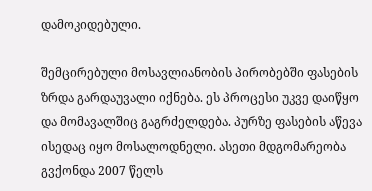დამოკიდებული.

შემცირებული მოსავლიანობის პირობებში ფასების ზრდა გარდაუვალი იქნება. ეს პროცესი უკვე დაიწყო და მომავალშიც გაგრძელდება. პურზე ფასების აწევა ისედაც იყო მოსალოდნელი. ასეთი მდგომარეობა გვქონდა 2007 წელს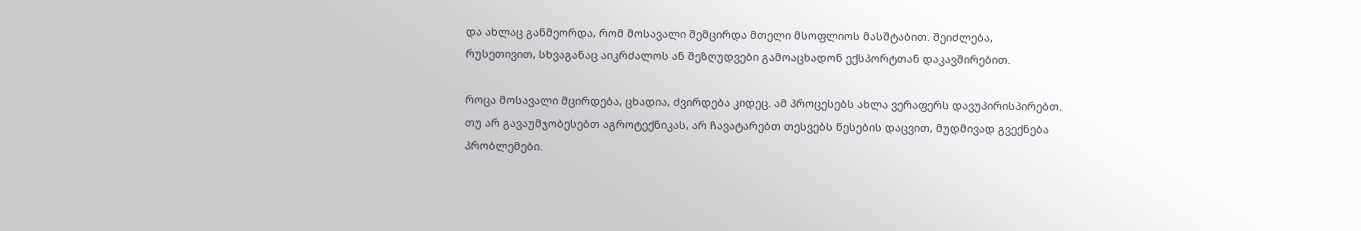და ახლაც განმეორდა, რომ მოსავალი შემცირდა მთელი მსოფლიოს მასშტაბით. შეიძლება, რუსეთივით, სხვაგანაც აიკრძალოს ან შეზღუდვები გამოაცხადონ ექსპორტთან დაკავშირებით.

როცა მოსავალი მცირდება, ცხადია, ძვირდება კიდეც. ამ პროცესებს ახლა ვერაფერს დავუპირისპირებთ. თუ არ გავაუმჯობესებთ აგროტექნიკას, არ ჩავატარებთ თესვებს წესების დაცვით, მუდმივად გვექნება პრობლემები.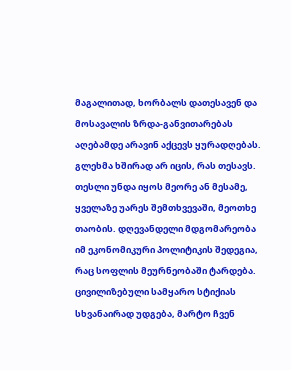მაგალითად, ხორბალს დათესავენ და მოსავალის ზრდა-განვითარებას აღებამდე არავინ აქცევს ყურადღებას. გლეხმა ხშირად არ იცის, რას თესავს. თესლი უნდა იყოს მეორე ან მესამე, ყველაზე უარეს შემთხვევაში, მეოთხე თაობის. დღევანდელი მდგომარეობა იმ ეკონომიკური პოლიტიკის შედეგია, რაც სოფლის მეურნეობაში ტარდება. ცივილიზებული სამყარო სტიქიას სხვანაირად უდგება, მარტო ჩვენ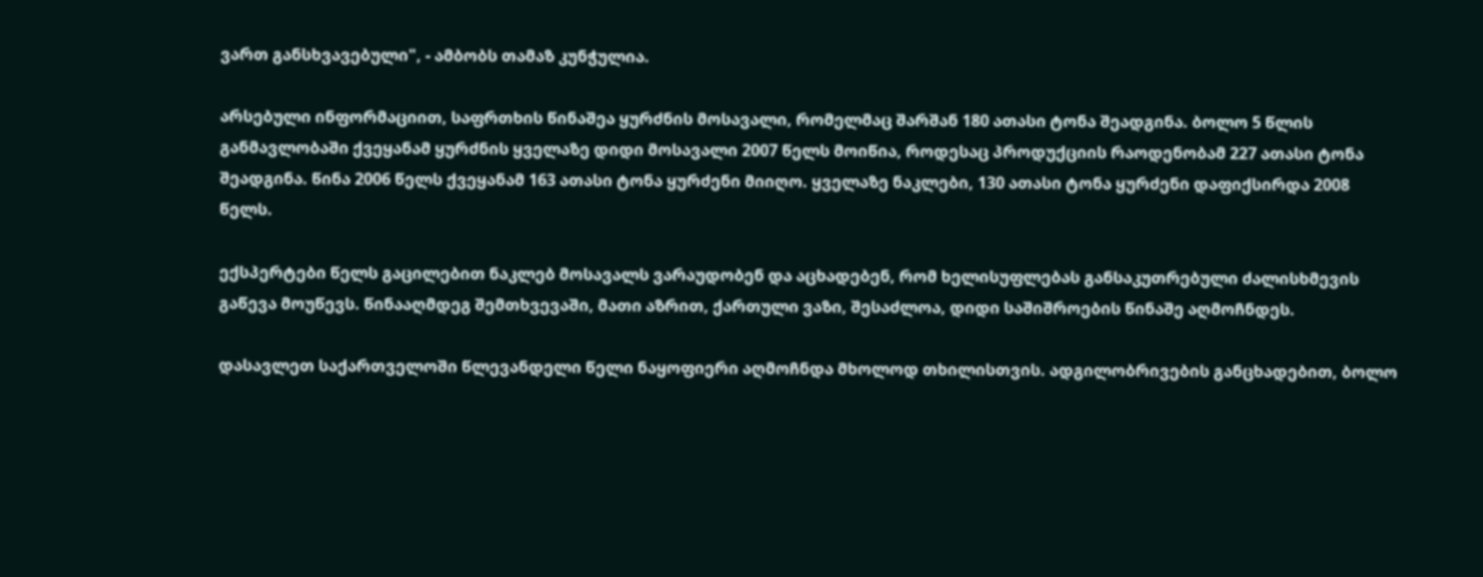ვართ განსხვავებული", - ამბობს თამაზ კუნჭულია.

არსებული ინფორმაციით, საფრთხის წინაშეა ყურძნის მოსავალი, რომელმაც შარშან 180 ათასი ტონა შეადგინა. ბოლო 5 წლის განმავლობაში ქვეყანამ ყურძნის ყველაზე დიდი მოსავალი 2007 წელს მოიწია, როდესაც პროდუქციის რაოდენობამ 227 ათასი ტონა შეადგინა. წინა 2006 წელს ქვეყანამ 163 ათასი ტონა ყურძენი მიიღო. ყველაზე ნაკლები, 130 ათასი ტონა ყურძენი დაფიქსირდა 2008 წელს.

ექსპერტები წელს გაცილებით ნაკლებ მოსავალს ვარაუდობენ და აცხადებენ, რომ ხელისუფლებას განსაკუთრებული ძალისხმევის გაწევა მოუწევს. წინააღმდეგ შემთხვევაში, მათი აზრით, ქართული ვაზი, შესაძლოა, დიდი საშიშროების წინაშე აღმოჩნდეს.

დასავლეთ საქართველოში წლევანდელი წელი ნაყოფიერი აღმოჩნდა მხოლოდ თხილისთვის. ადგილობრივების განცხადებით, ბოლო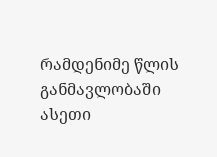რამდენიმე წლის განმავლობაში ასეთი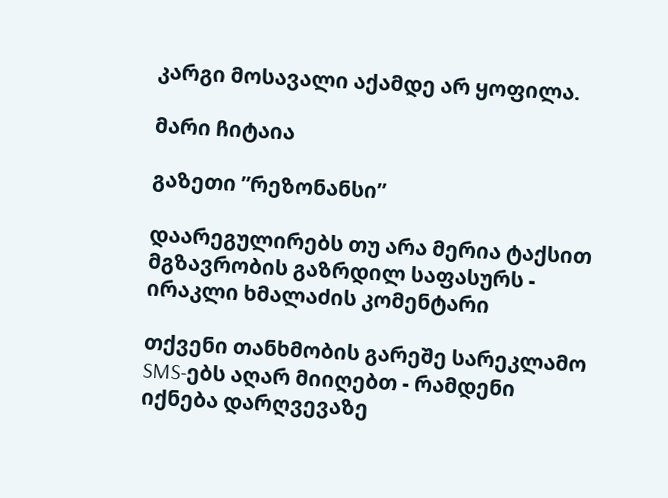კარგი მოსავალი აქამდე არ ყოფილა.

მარი ჩიტაია

გაზეთი ”რეზონანსი”

დაარეგულირებს თუ არა მერია ტაქსით მგზავრობის გაზრდილ საფასურს - ირაკლი ხმალაძის კომენტარი

თქვენი თანხმობის გარეშე სარეკლამო SMS-ებს აღარ მიიღებთ - რამდენი იქნება დარღვევაზე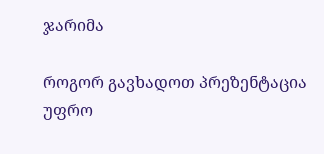ჯარიმა

როგორ გავხადოთ პრეზენტაცია უფრო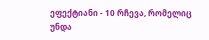ეფექტიანი - 10 რჩევა, რომელიც უნდა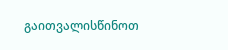გაითვალისწინოთ